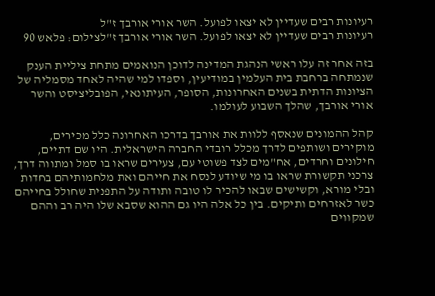רעיונות רבים שעדיין לא יצאו לפועל. השר אורי אורבך ז"ל
רעיונות רבים שעדיין לא יצאו לפועל. השר אורי אורבך ז"לצילום: פלאש 90

בזה אחר זה עלו ראשי הנהגת המדינה לדוכן הנואמים מתחת ציליית הענק שנמתחה ברחבת בית העלמין במודיעין, וספדו למי שהיה לאחד מסמליה של הציונות הדתית בשנים האחרונות, הסופר, העיתונאי, הפובליציסט והשר אורי אורבך, שהלך השבוע לעולמו.

קהל ההמונים שנאסף ללוות את אורבך בדרכו האחרונה כלל מכירים, מוקירים ושותפים לדרך מכלל רובדי החברה הישראלית. היו שם דתיים, חילונים וחרדים, אח"מים לצד פשוטי עם, צעירים שראו בו סמל ומתווה דרך, צרכני תקשורת שראו בו מי שיודע לנסח את חייהם ואת מלחמותיהם בחדות ובלי מורא, וקשישים שבאו להכיר לו טובה ותודה על התפנית שחולל בחייהם כשר לאזרחים ותיקים. בין כל אלה היו גם ההוא שסבא שלו היה רב וההם שמקווים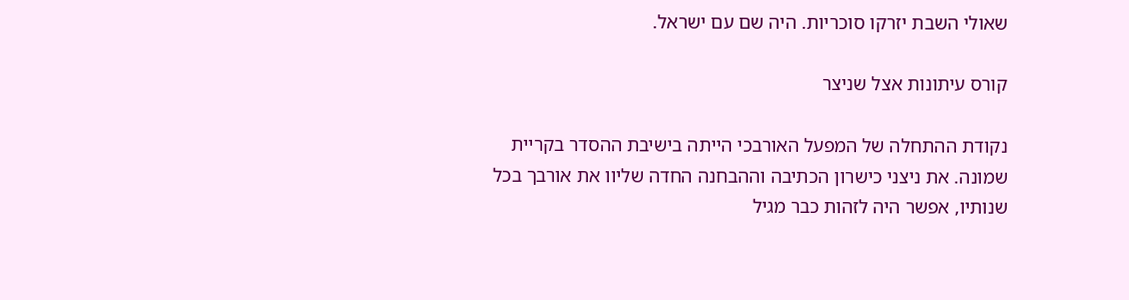שאולי השבת יזרקו סוכריות. היה שם עם ישראל.

קורס עיתונות אצל שניצר

נקודת ההתחלה של המפעל האורבכי הייתה בישיבת ההסדר בקריית שמונה. את ניצני כישרון הכתיבה וההבחנה החדה שליוו את אורבך בכל שנותיו, אפשר היה לזהות כבר מגיל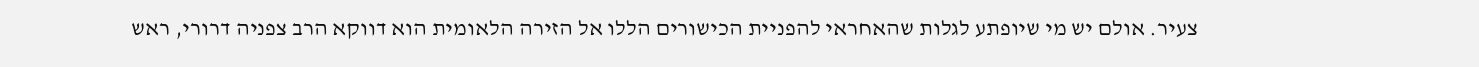צעיר. אולם יש מי שיופתע לגלות שהאחראי להפניית הכישורים הללו אל הזירה הלאומית הוא דווקא הרב צפניה דרורי, ראש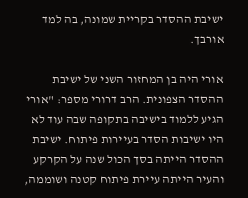ישיבת ההסדר בקריית שמונה, בה למד אורבך.

אורי היה בן המחזור השני של ישיבת ההסדר הצפונית. הרב דרורי מספר: "אורי הגיע ללמוד בישיבה בתקופה שבה עוד לא היו ישיבות הסדר בעיירות פיתוח. ישיבת ההסדר הייתה בסך הכול שנה על הקרקע והעיר הייתה עיירת פיתוח קטנה ושוממה,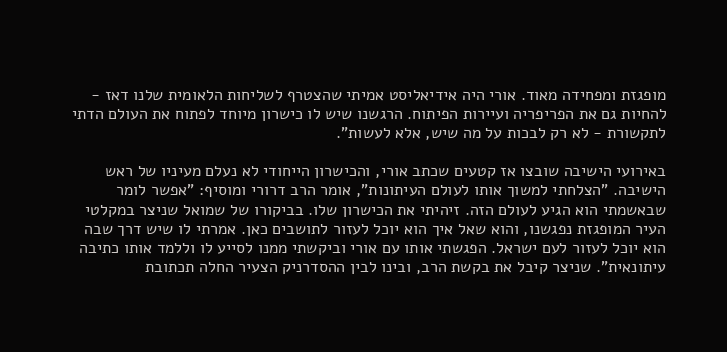מופגזת ומפחידה מאוד. אורי היה אידיאליסט אמיתי שהצטרף לשליחות הלאומית שלנו דאז - להחיות גם את הפריפריה ועיירות הפיתוח. הרגשנו שיש לו כישרון מיוחד לפתוח את העולם הדתי לתקשורת - לא רק לבכות על מה שיש, אלא לעשות".

באירועי הישיבה שובצו אז קטעים שכתב אורי, והכישרון הייחודי לא נעלם מעיניו של ראש הישיבה. "הצלחתי למשוך אותו לעולם העיתונות", אומר הרב דרורי ומוסיף: "אפשר לומר שבאשמתי הוא הגיע לעולם הזה. זיהיתי את הכישרון שלו. בביקורו של שמואל שניצר במקלטי העיר המופגזת נפגשנו, והוא שאל איך הוא יוכל לעזור לתושבים כאן. אמרתי לו שיש דרך שבה הוא יוכל לעזור לעם ישראל. הפגשתי אותו עם אורי וביקשתי ממנו לסייע לו וללמד אותו כתיבה עיתונאית". שניצר קיבל את בקשת הרב, ובינו לבין ההסדרניק הצעיר החלה תכתובת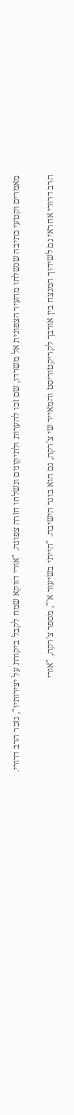מאמרים וקטעי כתיבה שנשלחו מהעיר הצפונית אל משרדו, שם זכו להערות ולתיקונים ונשלחו חזרה צפונה. "אורי דווקא שמח לקבל ביקורת על יצירותיו", נזכר הרב דרורי.

הרב דרורי אחראי גם לשידוך המנצח בין אורבך לקריקטוריסט והמאייר שי צ'רקה, גם הוא בוגר הישיבה. "הייתי בשיעור א'", מספר צ'רקה, "אורי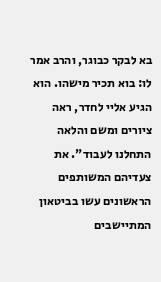בא לבקר כבוגר, והרב אמר לו: בוא תכיר מישהו. הוא הגיע אליי לחדר, ראה ציורים ומשם והלאה התחלנו לעבוד". את צעדיהם המשותפים הראשונים עשו בביטאון המתיישבים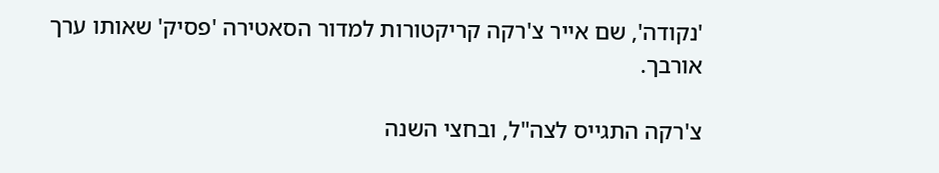'נקודה', שם אייר צ'רקה קריקטורות למדור הסאטירה 'פסיק' שאותו ערך אורבך.

צ'רקה התגייס לצה"ל, ובחצי השנה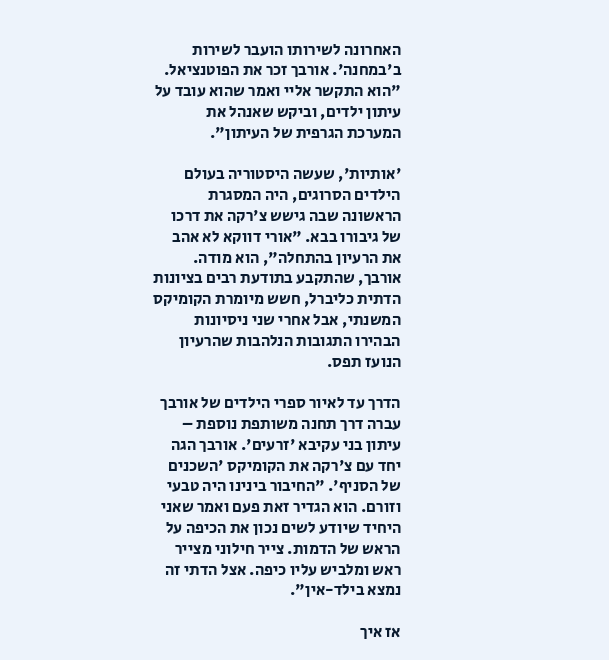האחרונה לשירותו הועבר לשירות ב'במחנה'. אורבך זכר את הפוטנציאל. "הוא התקשר אליי ואמר שהוא עובד על עיתון ילדים, וביקש שאנהל את המערכת הגרפית של העיתון".

'אותיות', שעשה היסטוריה בעולם הילדים הסרוגים, היה המסגרת הראשונה שבה גישש צ'רקה את דרכו של גיבורו בבא. "אורי דווקא לא אהב את הרעיון בהתחלה", הוא מודה. אורבך, שהתקבע בתודעת רבים בציונות הדתית כליברל, חשש מיומרת הקומיקס המשנתי, אבל אחרי שני ניסיונות הבהירו התגובות הנלהבות שהרעיון הנועז תפס.

הדרך עד לאיור ספרי הילדים של אורבך עברה דרך תחנה משותפת נוספת – עיתון בני עקיבא 'זרעים'. אורבך הגה יחד עם צ'רקה את הקומיקס 'השכנים של הסניף'. "החיבור בינינו היה טבעי וזורם. הוא הגדיר זאת פעם ואמר שאני היחיד שיודע לשים נכון את הכיפה על הראש של הדמות. צייר חילוני מצייר ראש ומלביש עליו כיפה. אצל הדתי זה נמצא בילד-אין".

אז איך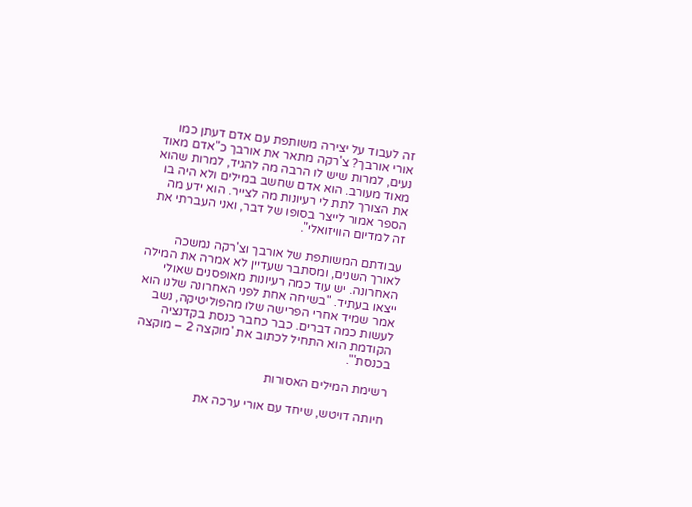זה לעבוד על יצירה משותפת עם אדם דעתן כמו אורי אורבך? צ'רקה מתאר את אורבך כ"אדם מאוד נעים, למרות שיש לו הרבה מה להגיד, למרות שהוא מאוד מעורב. הוא אדם שחשב במילים ולא היה בו את הצורך לתת לי רעיונות מה לצייר. הוא ידע מה הספר אמור לייצר בסופו של דבר, ואני העברתי את זה למדיום הוויזואלי".

עבודתם המשותפת של אורבך וצ'רקה נמשכה לאורך השנים, ומסתבר שעדיין לא אמרה את המילה האחרונה. יש עוד כמה רעיונות מאופסנים שאולי ייצאו בעתיד. "בשיחה אחת לפני האחרונה שלנו הוא אמר שמיד אחרי הפרישה שלו מהפוליטיקה, נשב לעשות כמה דברים. כבר כחבר כנסת בקדנציה הקודמת הוא התחיל לכתוב את 'מוקצה 2 – מוקצה בכנסת'".

רשימת המילים האסורות

חיותה דויטש, שיחד עם אורי ערכה את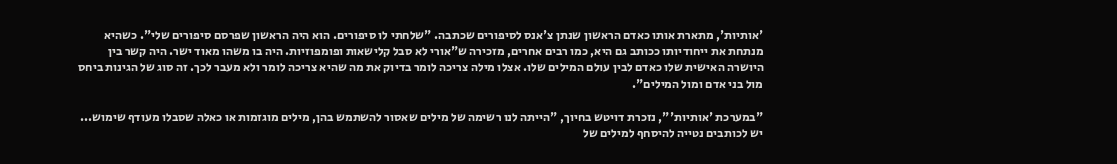'אותיות', מתארת אותו כאדם הראשון שנתן צ'אנס לסיפורים שכתבה. "שלחתי לו סיפורים. הוא היה הראשון שפרסם סיפורים שלי". כשהיא מנתחת את ייחודיותו ככותב גם היא, כמו רבים אחרים, מזכירה ש"אורי לא סבל קלישאות ופומפוזיות. היה בו משהו מאוד ישר. היה קשר בין היושרה האישית שלו כאדם לבין עולם המילים שלו. אצלו מילה צריכה לומר בדיוק את מה שהיא צריכה לומר ולא מעבר לכך. זה סוג של הגינות ביחס מול בני אדם ומול המילים".

"במערכת 'אותיות'", נזכרת דויטש בחיוך, "הייתה לנו רשימה של מילים שאסור להשתמש בהן, מילים מוגזמות או כאלה שסבלו מעודף שימוש... יש לכותבים נטייה להיסחף למילים של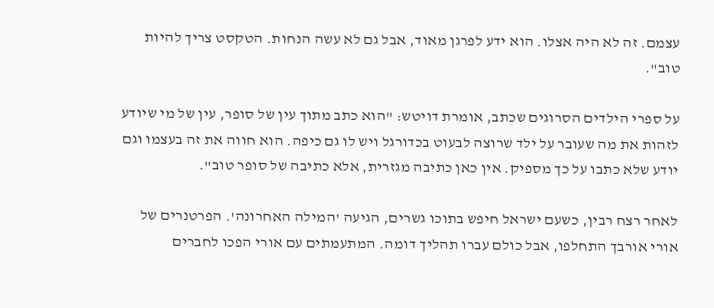עצמם. זה לא היה אצלו. הוא ידע לפרגן מאוד, אבל גם לא עשה הנחות. הטקסט צריך להיות טוב".

על ספרי הילדים הסרוגים שכתב, אומרת דויטש: "הוא כתב מתוך עין של סופר, עין של מי שיודע לזהות את מה שעובר על ילד שרוצה לבעוט בכדורגל ויש לו גם כיפה. הוא חווה את זה בעצמו וגם יודע שלא כתבו על כך מספיק. אין כאן כתיבה מגזרית, אלא כתיבה של סופר טוב".

לאחר רצח רבין, כשעם ישראל חיפש בתוכו גשרים, הגיעה 'המילה האחרונה'. הפרטנרים של אורי אורבך התחלפו, אבל כולם עברו תהליך דומה. המתעמתים עם אורי הפכו לחברים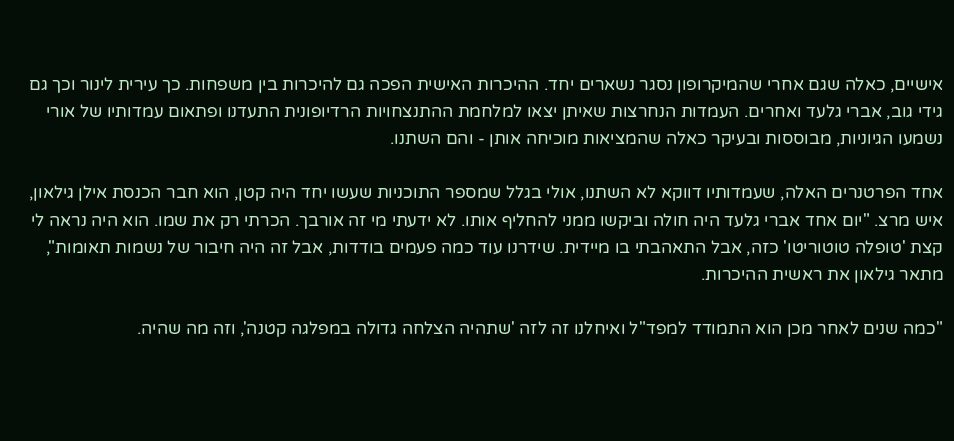אישיים, כאלה שגם אחרי שהמיקרופון נסגר נשארים יחד. ההיכרות האישית הפכה גם להיכרות בין משפחות. כך עירית לינור וכך גם גידי גוב, אברי גלעד ואחרים. העמדות הנחרצות שאיתן יצאו למלחמת ההתנצחויות הרדיופונית התעדנו ופתאום עמדותיו של אורי נשמעו הגיוניות, מבוססות ובעיקר כאלה שהמציאות מוכיחה אותן - והם השתנו.

אחד הפרטנרים האלה, שעמדותיו דווקא לא השתנו, אולי בגלל שמספר התוכניות שעשו יחד היה קטן, הוא חבר הכנסת אילן גילאון, איש מרצ. "יום אחד אברי גלעד היה חולה וביקשו ממני להחליף אותו. לא ידעתי מי זה אורבך. הכרתי רק את שמו. הוא היה נראה לי קצת 'טופלה טוטוריטו' כזה, אבל התאהבתי בו מיידית. שידרנו עוד כמה פעמים בודדות, אבל זה היה חיבור של נשמות תאומות", מתאר גילאון את ראשית ההיכרות.

"כמה שנים לאחר מכן הוא התמודד למפד"ל ואיחלנו זה לזה 'שתהיה הצלחה גדולה במפלגה קטנה', וזה מה שהיה.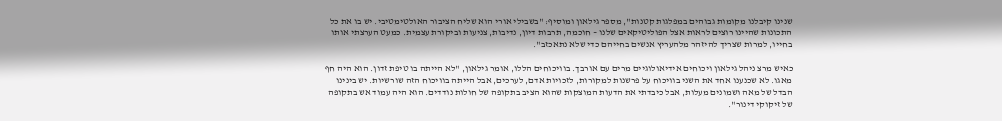שנינו קיבלנו מקומות גבוהים במפלגות קטנות", מספר גילאון ומוסיף: "בשבילי אורי הוא שליח הציבור האולטימטיבי. יש בו את כל התכונות שהיינו רוצים לראות אצל הפוליטיקאים שלנו – חוכמה, תרבות דיון, נדיבות, צניעות וביקורת עצמית. כמעט הערצתי אותו בחייו, למרות שצריך להיזהר מלהעריץ אנשים בחייהם כדי שלא נתאכזב".

כאיש מרצ ניהל גילאון ויכוחים אידיאולוגיים מרים עם אורבך. בוויכוחים הללו, אומר גילאון, "לא הייתה בו טיפת זדון. הוא היה חף מאגו. לא שכנענו אחד את השני בוויכוח על פרשנות למקורות, לזכויות אדם, לערכים, אבל הייתה בוויכוח הזה שורשיות. יש בינינו הבדל של מאה ושמונים מעלות, אבל כיבדתי את הדעות המוצקות שהוא הציב בתקופה של חולות נודדים. הוא היה עמוד אש בתקופה של זיקוקי דינור".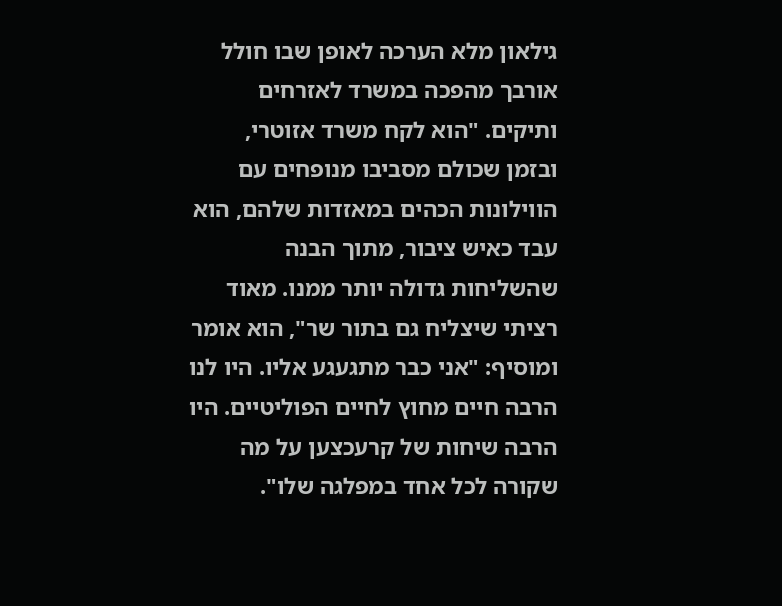גילאון מלא הערכה לאופן שבו חולל אורבך מהפכה במשרד לאזרחים ותיקים. "הוא לקח משרד אזוטרי, ובזמן שכולם מסביבו מנופחים עם הווילונות הכהים במאזדות שלהם, הוא עבד כאיש ציבור, מתוך הבנה שהשליחות גדולה יותר ממנו. מאוד רציתי שיצליח גם בתור שר", הוא אומר ומוסיף: "אני כבר מתגעגע אליו. היו לנו הרבה חיים מחוץ לחיים הפוליטיים. היו הרבה שיחות של קרעכצען על מה שקורה לכל אחד במפלגה שלו".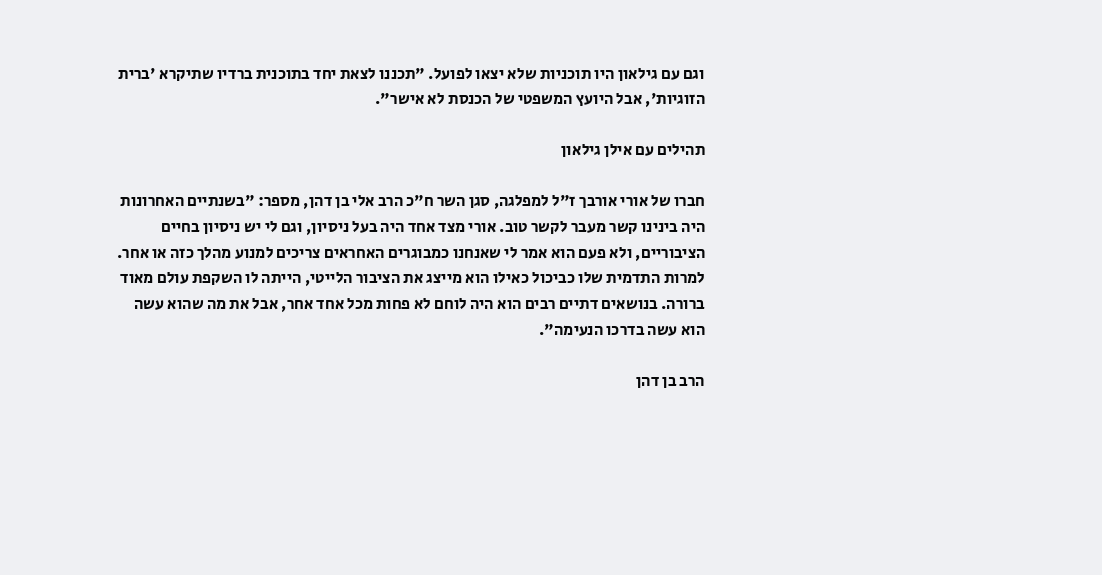וגם עם גילאון היו תוכניות שלא יצאו לפועל. "תכננו לצאת יחד בתוכנית ברדיו שתיקרא 'ברית הזוגיות', אבל היועץ המשפטי של הכנסת לא אישר".

תהילים עם אילן גילאון

חברו של אורי אורבך ז"ל למפלגה, סגן השר ח"כ הרב אלי בן דהן, מספר: "בשנתיים האחרונות היה בינינו קשר מעבר לקשר טוב. אורי מצד אחד היה בעל ניסיון, וגם לי יש ניסיון בחיים הציבוריים, ולא פעם הוא אמר לי שאנחנו כמבוגרים האחראים צריכים למנוע מהלך כזה או אחר. למרות התדמית שלו כביכול כאילו הוא מייצג את הציבור הלייטי, הייתה לו השקפת עולם מאוד ברורה. בנושאים דתיים רבים הוא היה לוחם לא פחות מכל אחד אחר, אבל את מה שהוא עשה הוא עשה בדרכו הנעימה".

הרב בן דהן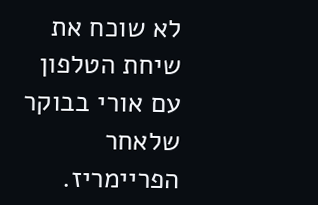לא שוכח את שיחת הטלפון עם אורי בבוקר שלאחר הפריימריז.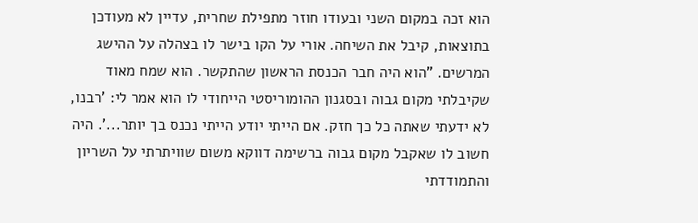הוא זכה במקום השני ובעודו חוזר מתפילת שחרית, עדיין לא מעודכן בתוצאות, קיבל את השיחה. אורי על הקו בישר לו בצהלה על ההישג המרשים. "הוא היה חבר הכנסת הראשון שהתקשר. הוא שמח מאוד שקיבלתי מקום גבוה ובסגנון ההומוריסטי הייחודי לו הוא אמר לי: 'רבנו, לא ידעתי שאתה כל כך חזק. אם הייתי יודע הייתי נכנס בך יותר...'. היה חשוב לו שאקבל מקום גבוה ברשימה דווקא משום שוויתרתי על השריון והתמודדתי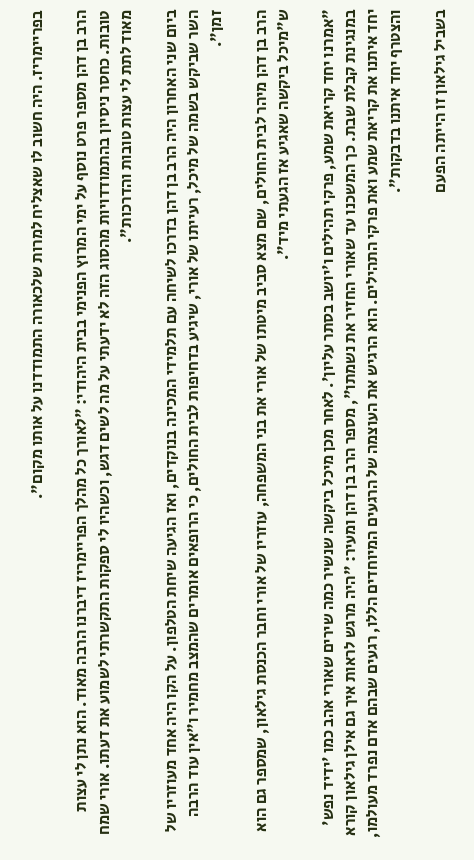בפריימריז. היה חשוב לו שאצליח למרות שלכאורה התמודדנו על אותו מקום".

הרב בן דהן מספר פרט נוסף על ימי המרוץ הפנימי בבית היהודי: "לאורך כל מהלך הפריימריז דיברנו הרבה מאוד. הוא נתן לי עצות טובות. כחסר ניסיון בהתמודדויות מהסוג הזה לא ידעתי על מה לשים דגש, וכשהיו לי ספקות התקשרתי לשמוע את דעתו. אורי שמח מאוד לתת לי עצות טובות והדרכות".

ביום שני האחרון היה הרב בן דהן בדרכו לשיחה עם תלמידי המכינה בנוקדים, ואז הגיעה שיחת הטלפון. על הקו היה אחד מעוזריו של השר שביקש בשמה של מיכל, רעייתו של אורי, שיגיע בדחיפות לבית החולים, כי הרופאים אומרים שהמצב מחמיר ו"אין עוד הרבה זמן".

הרב בן דהן מיהר לבית החולים, שם מצא סביב מיטתו של אורי את בני המשפחה, עוזריו של אורי וחבר הכנסת גילאון, שמספר גם הוא ש"מיכל ביקשה שאגיע אז הגעתי מיד".

"אמרנו יחד קריאת שמע, פרקי תהילים ו'יושב בסתר עליון'. לאחר מכן מיכל ביקשה שנשיר כמה שירים שאורי אהב כמו 'ידיד נפש' במנגינת קבלת שבת. כך המשכנו עד שאורי החזיר את נשמתו", מספר הרב בן דהן ומעיר: "היה מרגש לראות איך גם אילן גילאון קורא יחד איתנו את קריאת שמע ואת פרקי התהילים. הוא הרגיש את העוצמה של הרגעים המיוחדים הללו, רגעים שבהם אדם נפרד מעולמו, והצטרף יחד איתנו בדבקות".

בשביל גילאון זו הייתה הפעם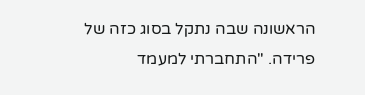הראשונה שבה נתקל בסוג כזה של פרידה. "התחברתי למעמד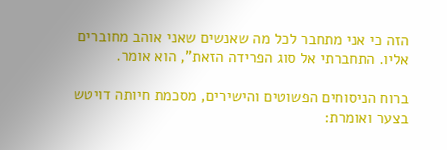הזה כי אני מתחבר לכל מה שאנשים שאני אוהב מחוברים אליו. התחברתי אל סוג הפרידה הזאת", הוא אומר.

ברוח הניסוחים הפשוטים והישירים, מסכמת חיותה דויטש בצער ואומרת: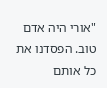"אורי היה אדם טוב. הפסדנו את כל אותם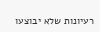רעיונות שלא יבוצעו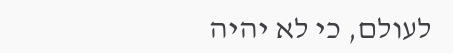לעולם, כי לא יהיה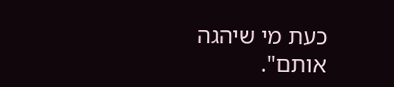כעת מי שיהגה אותם".